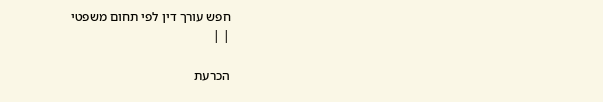חפש עורך דין לפי תחום משפטי
| |

הכרעת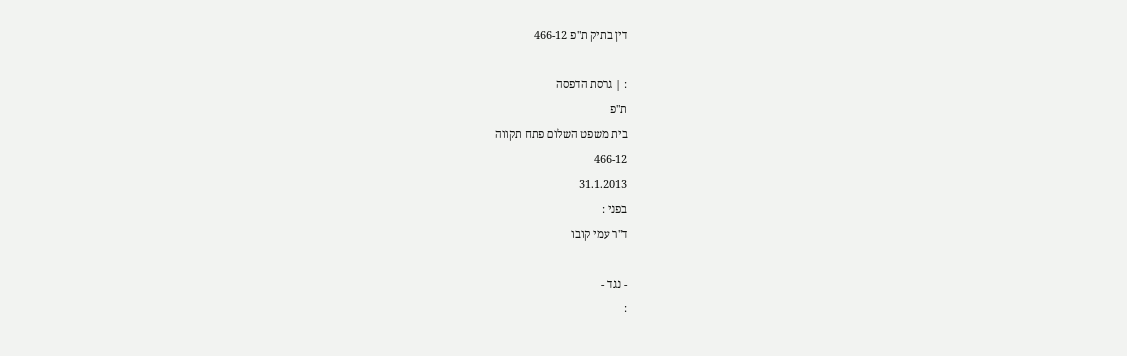דין בתיק ת"פ 466-12

: | גרסת הדפסה
ת"פ
בית משפט השלום פתח תקווה
466-12
31.1.2013
בפני :
ד"ר עמי קובו

- נגד -
: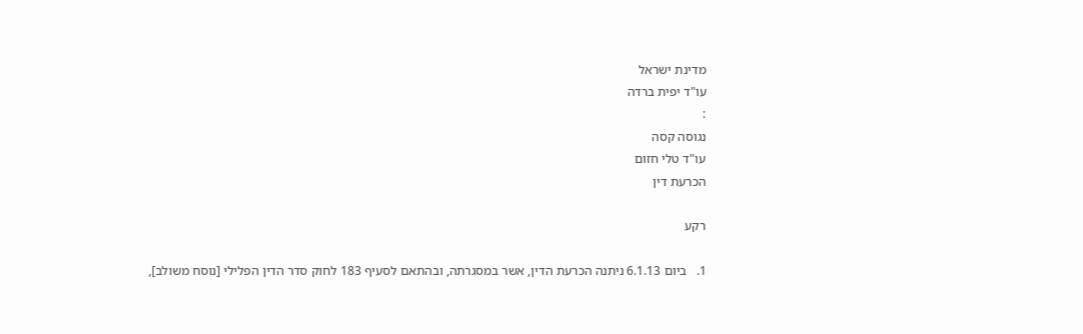מדינת ישראל
עו"ד יפית ברדה
:
נגוסה קסה
עו"ד טלי חזום
הכרעת דין

רקע

1.   ביום 6.1.13 ניתנה הכרעת הדין, אשר במסגרתה, ובהתאם לסעיף 183 לחוק סדר הדין הפלילי [נוסח משולב],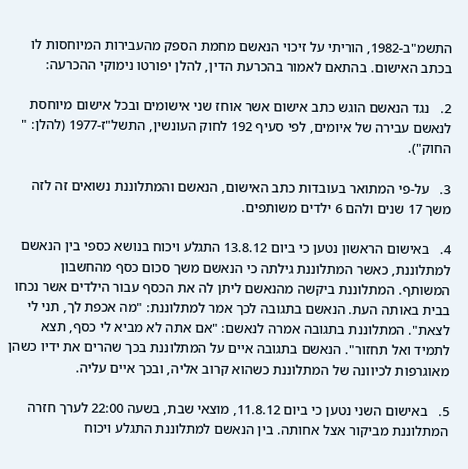התשמ"ב-1982, הוריתי על זיכוי הנאשם מחמת הספק מהעבירות המיוחסות לו בכתב האישום. בהתאם לאמור בהכרעת הדין, להלן יפורטו נימוקי ההכרעה:

2.   נגד הנאשם הוגש כתב אישום אשר אוחז שני אישומים ובכל אישום מיוחסת לנאשם עבירה של איומים, לפי סעיף 192 לחוק העונשין, התשל"ז-1977 (להלן: " החוק").

3.   על-פי המתואר בעובדות כתב האישום, הנאשם והמתלוננת נשואים זה לזה משך 17 שנים ולהם 6 ילדים משותפים.

4.   באישום הראשון נטען כי ביום 13.8.12 התגלע ויכוח בנושא כספי בין הנאשם למתלוננת, כאשר המתלוננת גילתה כי הנאשם משך סכום כסף מהחשבון המשותף. המתלוננת ביקשה מהנאשם ליתן לה את הכסף עבור הילדים אשר נכחו בבית באותה העת. הנאשם בתגובה לכך אמר למתלוננת: "מה אכפת לך, תני לי לצאת". המתלוננת בתגובה אמרה לנאשם: "אם אתה לא מביא לי כסף, תצא לתמיד ואל תחזור". הנאשם בתגובה איים על המתלוננת בכך שהרים את ידיו כשהן מאוגרפות לכיוונה של המתלוננת כשהוא קרוב אליה, ובכך איים עליה.

5.   באישום השני נטען כי ביום 11.8.12, מוצאי שבת, בשעה 22:00 לערך חזרה המתלוננת מביקור אצל אחותה. בין הנאשם למתלוננת התגלע ויכוח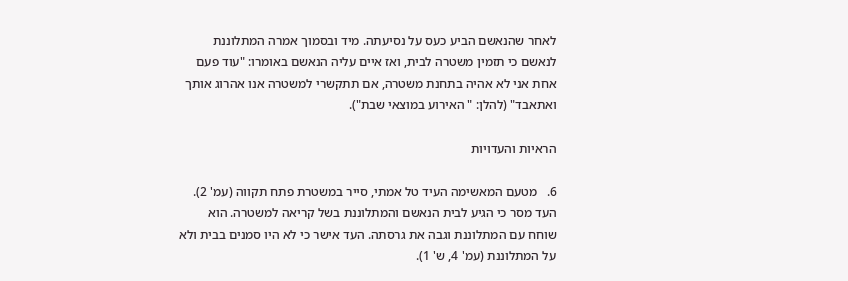לאחר שהנאשם הביע כעס על נסיעתה. מיד ובסמוך אמרה המתלוננת לנאשם כי תזמין משטרה לבית, ואז איים עליה הנאשם באומרו: "עוד פעם אחת אני לא אהיה בתחנת משטרה, אם תתקשרי למשטרה אנו אהרוג אותך ואתאבד" (להלן: " האירוע במוצאי שבת").

הראיות והעדויות

6.   מטעם המאשימה העיד טל אמתי, סייר במשטרת פתח תקווה (עמ' 2). העד מסר כי הגיע לבית הנאשם והמתלוננת בשל קריאה למשטרה. הוא שוחח עם המתלוננת וגבה את גרסתה. העד אישר כי לא היו סמנים בבית ולא על המתלוננת (עמ' 4, ש' 1).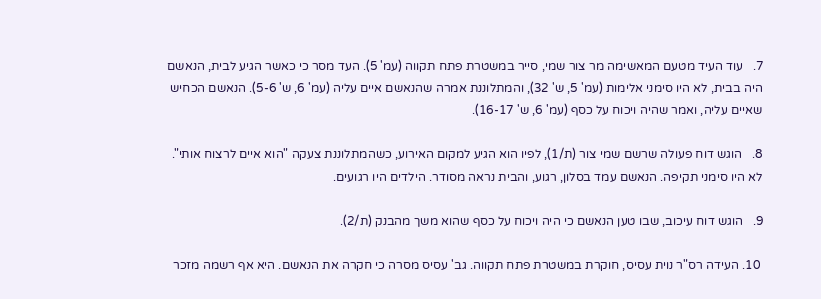7.   עוד העיד מטעם המאשימה מר צור שמי, סייר במשטרת פתח תקווה (עמ' 5). העד מסר כי כאשר הגיע לבית, הנאשם היה בבית, לא היו סימני אלימות (עמ' 5, ש' 32), והמתלוננת אמרה שהנאשם איים עליה (עמ' 6, ש' 5-6). הנאשם הכחיש שאיים עליה, ואמר שהיה ויכוח על כסף (עמ' 6, ש' 16-17).

8.   הוגש דוח פעולה שרשם שמי צור (ת/1), לפיו הוא הגיע למקום האירוע, כשהמתלוננת צעקה "הוא איים לרצוח אותי". לא היו סימני תקיפה. הנאשם עמד בסלון, רגוע, והבית נראה מסודר. הילדים היו רגועים.

9.   הוגש דוח עיכוב, שבו טען הנאשם כי היה ויכוח על כסף שהוא משך מהבנק (ת/2).

 10. העידה רס"ר נוית עסיס, חוקרת במשטרת פתח תקווה. גב' עסיס מסרה כי חקרה את הנאשם. היא אף רשמה מזכר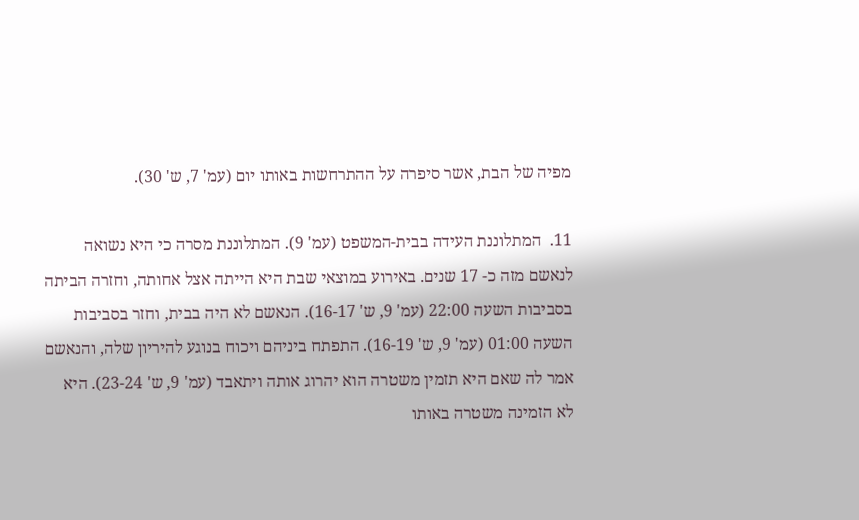מפיה של הבת, אשר סיפרה על ההתרחשות באותו יום (עמ' 7, ש' 30).

11.  המתלוננת העידה בבית-המשפט (עמ' 9). המתלוננת מסרה כי היא נשואה לנאשם מזה כ- 17 שנים. באירוע במוצאי שבת היא הייתה אצל אחותה, וחזרה הביתה בסביבות השעה 22:00 (עמ' 9, ש' 16-17). הנאשם לא היה בבית, וחזר בסביבות השעה 01:00 (עמ' 9, ש' 16-19). התפתח ביניהם ויכוח בנוגע להיריון שלה, והנאשם אמר לה שאם היא תזמין משטרה הוא יהרוג אותה ויתאבד (עמ' 9, ש' 23-24). היא לא הזמינה משטרה באותו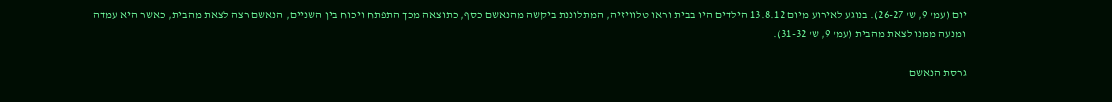יום (עמ' 9, ש' 26-27). בנוגע לאירוע מיום 13.8.12 הילדים היו בבית וראו טלוויזיה, המתלוננת ביקשה מהנאשם כסף, כתוצאה מכך התפתח ויכוח בין השניים, הנאשם רצה לצאת מהבית, כאשר היא עמדה ומנעה ממנו לצאת מהבית (עמ' 9, ש' 31-32).

גרסת הנאשם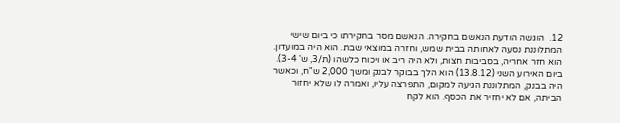12.  הוגשה הודעת הנאשם בחקירה. הנאשם מסר בחקירתו כי ביום שישי המתלוננת נסעה לאחותה בבית שמש, וחזרה במוצאי שבת. הוא היה במועדון. הוא חזר אחריה, בסביבות חצות, ולא היה ריב או ויכוח כלשהו (ת/3, ש' 3-4). ביום האירוע השני (13.8.12) הוא הלך בבוקר לבנק ומשך 2,000 ש"ח, וכאשר היה בבנק, המתלוננת הגיעה למקום, התפרצה עליו, ואמרה לו שלא יחזור הביתה, אם לא יחזיר את הכסף. הוא לקח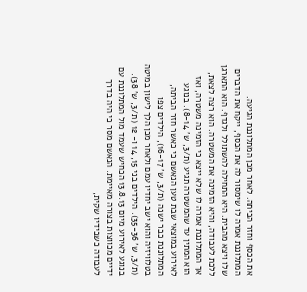את הכסף וחזר הביתה. לאחר מכן המתלוננת הגיעה. המתלוננת אמרה לו שימסור לה את הכסף, ייקח את הדברים שלו ויצא מהבית. היא התחילה להשתולל ולגדף. הוא התארגן ללכת לעבודה, והיא הזמינה את המשטרה. הוא רצה לצאת, אך המתלוננת אמרה לו שלא ייצא כי הזמינה משטרה, ואז הוא המתין עד שהמשטרה תגיע (ת/3, ש' 8-14). בנוגע לאירוע במוצאי שבת טען הנאשם כי כאשר חזר הביתה, המתלוננת כבר ישנה (ת/3, ש' 16-17), הילדים צפו בטלוויזיה והוא ישב יחדיו עמם ולאחר מכן הלך לישון במיטה (ת/3, ש' 35-36). הילדים בני 15, 14 ו- 12 (ת/3, ש' 38). בנוגע לאירוע מיום 13.8.13 הכחיש שעמד מול המתלוננת עם ידיים מכווצות בצורה מאיימת. הנאשם מסר כי היה בדרך לעבודה כשבידיו שקית,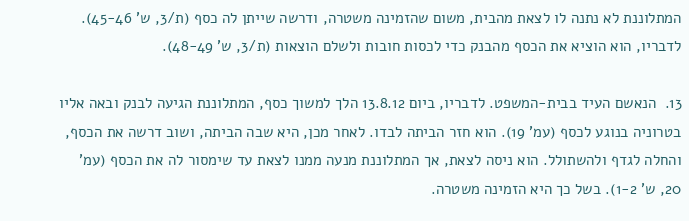המתלוננת לא נתנה לו לצאת מהבית, משום שהזמינה משטרה, ודרשה שייתן לה כסף (ת/3, ש' 45-46). לדבריו, הוא הוציא את הכסף מהבנק כדי לכסות חובות ולשלם הוצאות (ת/3, ש' 48-49).

13.  הנאשם העיד בבית-המשפט. לדבריו, ביום 13.8.12 הלך למשוך כסף, המתלוננת הגיעה לבנק ובאה אליו בטרוניה בנוגע לכסף (עמ' 19). הוא חזר הביתה לבדו. לאחר מכן, היא שבה הביתה, ושוב דרשה את הכסף, והחלה לגדף ולהשתולל. הוא ניסה לצאת, אך המתלוננת מנעה ממנו לצאת עד שימסור לה את הכסף (עמ' 20, ש' 1-2). בשל כך היא הזמינה משטרה.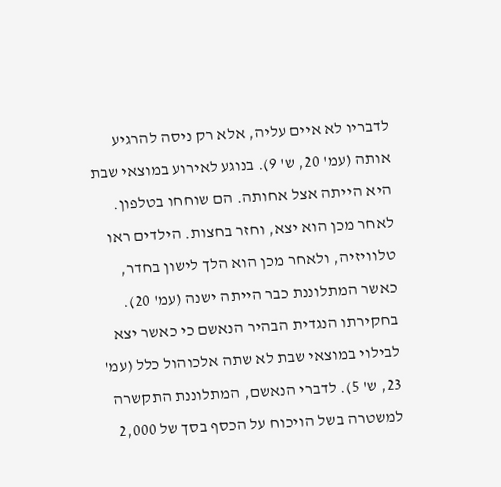לדבריו לא איים עליה, אלא רק ניסה להרגיע אותה (עמ' 20, ש' 9). בנוגע לאירוע במוצאי שבת היא הייתה אצל אחותה. הם שוחחו בטלפון. לאחר מכן הוא יצא, וחזר בחצות. הילדים ראו טלוויזיה, ולאחר מכן הוא הלך לישון בחדר, כאשר המתלוננת כבר הייתה ישנה (עמ' 20). בחקירתו הנגדית הבהיר הנאשם כי כאשר יצא לבילוי במוצאי שבת לא שתה אלכוהול כלל (עמ' 23, ש' 5). לדברי הנאשם, המתלוננת התקשרה למשטרה בשל הויכוח על הכסף בסך של 2,000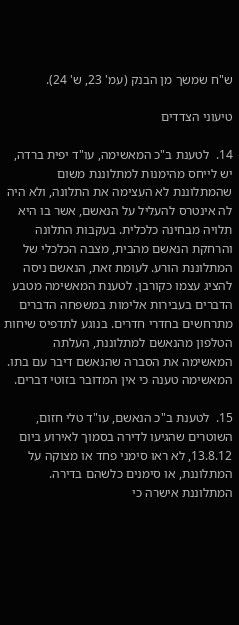ש"ח שמשך מן הבנק (עמ' 23, ש' 24).

טיעוני הצדדים

14.  לטענת ב"כ המאשימה, עו"ד יפית ברדה, יש לייחס מהימנות למתלוננת משום שהמתלוננת לא העצימה את התלונה, ולא היה לה אינטרס להעליל על הנאשם, אשר בו היא תלויה מבחינה כלכלית. בעקבות התלונה והרחקת הנאשם מהבית, מצבה הכלכלי של המתלוננת הורע. לעומת זאת, הנאשם ניסה להציג עצמו כקורבן. לטענת המאשימה מטבע הדברים בעבירות אלימות במשפחה הדברים מתרחשים בחדרי חדרים. בנוגע לתדפיס שיחות הטלפון מהנאשם למתלוננת, העלתה המאשימה את הסברה שהנאשם דיבר עם בתו. המאשימה טענה כי אין המדובר בזוטי דברים.

15.  לטענת ב"כ הנאשם, עו"ד טלי חזום, השוטרים שהגיעו לדירה בסמוך לאירוע ביום 13.8.12, לא ראו סימני פחד או מצוקה על המתלוננת, או סימנים כלשהם בדירה. המתלוננת אישרה כי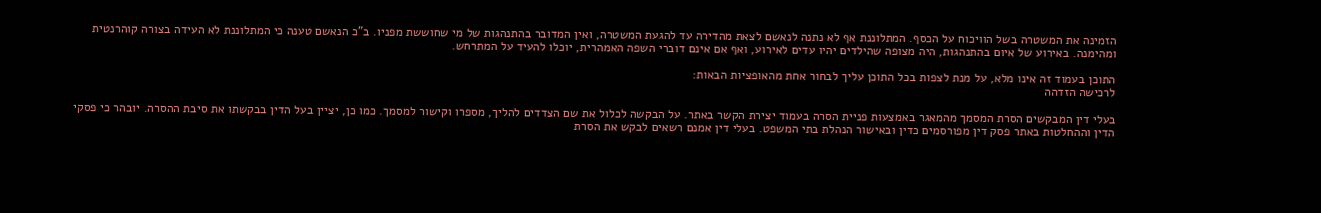הזמינה את המשטרה בשל הוויכוח על הכסף. המתלוננת אף לא נתנה לנאשם לצאת מהדירה עד להגעת המשטרה, ואין המדובר בהתנהגות של מי שחוששת מפניו. ב"כ הנאשם טענה כי המתלוננת לא העידה בצורה קוהרנטית ומהימנה. באירוע של איום בהתנהגות, היה מצופה שהילדים יהיו עדים לאירוע, ואף אם אינם דוברי השפה האמהרית, יוכלו להעיד על המתרחש.

התוכן בעמוד זה אינו מלא, על מנת לצפות בכל התוכן עליך לבחור אחת מהאופציות הבאות:
לרכישה הזדהה

בעלי דין המבקשים הסרת המסמך מהמאגר באמצעות פניית הסרה בעמוד יצירת הקשר באתר. על הבקשה לכלול את שם הצדדים להליך, מספרו וקישור למסמך. כמו כן, יציין בעל הדין בבקשתו את סיבת ההסרה. יובהר כי פסקי הדין וההחלטות באתר פסק דין מפורסמים כדין ובאישור הנהלת בתי המשפט. בעלי דין אמנם רשאים לבקש את הסרת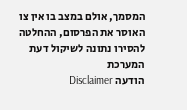המסמך, אולם במצב בו אין צו האוסר את הפרסום, ההחלטה להסירו נתונה לשיקול דעת המערכת
הודעה Disclaimer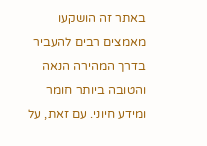באתר זה הושקעו מאמצים רבים להעביר בדרך המהירה הנאה והטובה ביותר חומר ומידע חיוני. עם זאת, על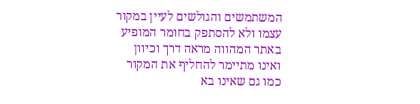המשתמשים והגולשים לעיין במקור עצמו ולא להסתפק בחומר המופיע באתר המהווה מראה דרך וכיוון ואינו מתיימר להחליף את המקור כמו גם שאינו בא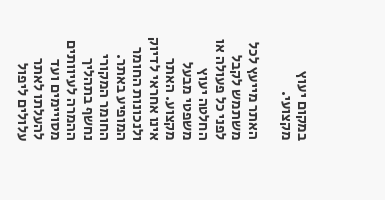במקום יעוץ מקצועי.

האתר מייעץ לכל משתמש לקבל לפני כל פעולה או החלטה יעוץ משפטי מבעל מקצוע. האתר אינו אחראי לדיוק ולנכונות החומר המופיע באתר. החומר המקורי נחשף בתהליך ההמרה לעיוותים מסויימים ועד להעלתו לאתר עלולים ליפול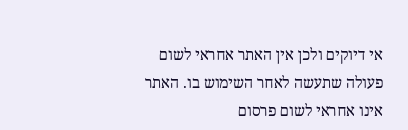אי דיוקים ולכן אין האתר אחראי לשום פעולה שתעשה לאחר השימוש בו. האתר אינו אחראי לשום פרסום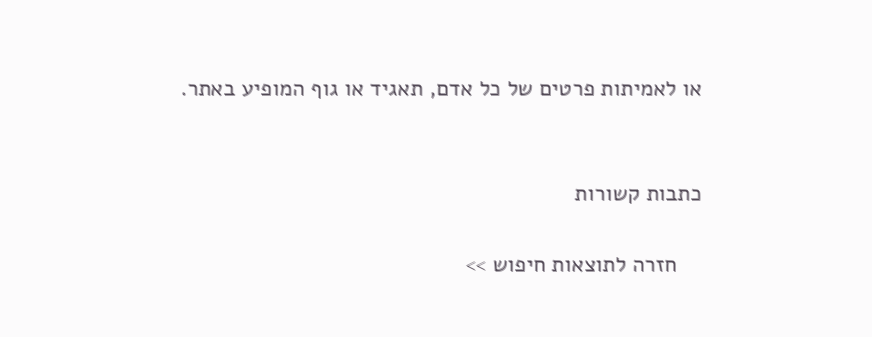או לאמיתות פרטים של כל אדם, תאגיד או גוף המופיע באתר.


כתבות קשורות

    חזרה לתוצאות חיפוש >>